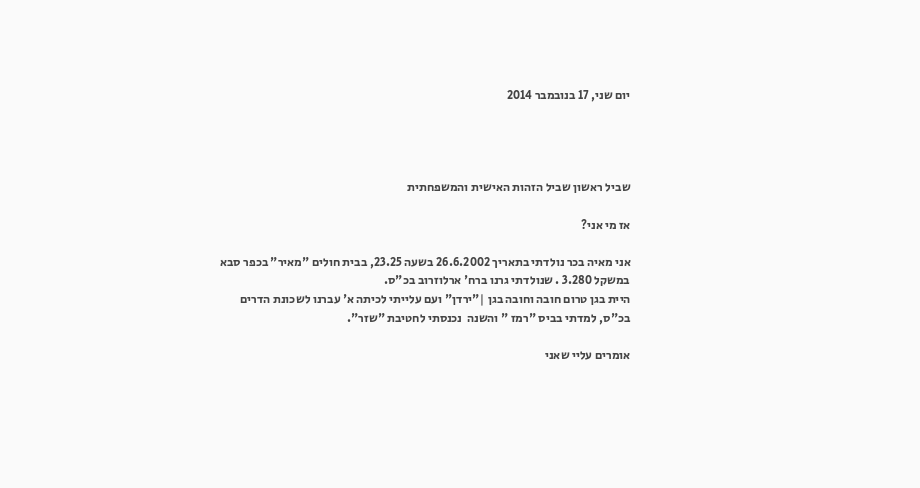יום שני, 17 בנובמבר 2014




שביל ראשון שביל הזהות האישית והמשפחתית

אז מי אני?

אני מאיה בכר נולדתי בתאריך 26.6.2002 בשעה 23.25, בבית חולים "מאיר" בכפר סבא במשקל 3.280 . שנולדתי גרנו ברח' ארלוזרוב בכ"ס.
היית בגן טרום חובה וחובה בגן |"ירדן" ועם עלייתי לכיתה א' עברנו לשכונת הדרים בכ"ס, למדתי בביס "רמז " והשנה  נכנסתי לחטיבת "שזר".

אומרים עליי שאני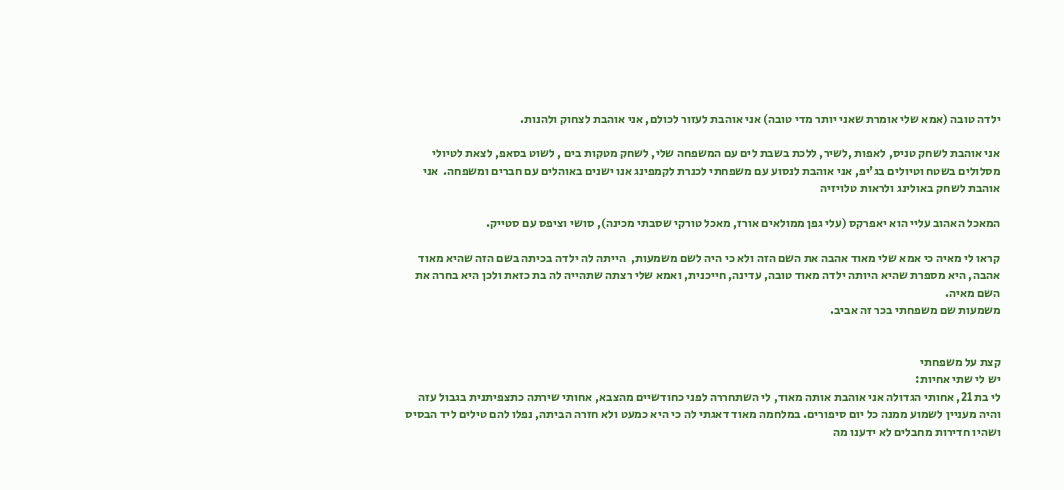ילדה טובה (אמא שלי אומרת שאני יותר מדי טובה) אני אוהבת לעזור לכולם, אני אוהבת לצחוק ולהנות.

אני אוהבת לשחק טניס, לאפות ,לשיר, ללכת בשבת לים עם המשפחה שלי, לשחק מטקות בים , לשוט בסאפ, לצאת לטיולי מסלולים בשטח וטיולים בג'יפ, אני אוהבת לנסוע עם משפחתי לכנרת לקמפינג אנו ישנים באוהלים עם חברים ומשפחה.  אני אוהבת לשחק באולינג ולראות טלויזיה

המאכל האהוב עליי הוא יאפרקס (עלי גפן ממולאים אורז, מאכל טורקי שסבתי מכינה), סושי וציפס עם סטייק.

קראו לי מאיה כי אמא שלי מאוד אהבה את השם הזה ולא כי היה לשם משמעות,  הייתה לה ילדה בכיתה בשם הזה שהיא מאוד אהבה, היא מספרת שהיא היותה ילדה מאוד טובה, עדינה, חייכנית, ואמא שלי רצתה שתהייה לה בת כזאת ולכן היא בחרה את השם מאיה.
משמעות שם משפחתי בכר זה אביב.


קצת על משפחתי
יש לי שתי אחיות:
לי בת 21, אחותי הגדולה אני אוהבת אותה מאוד, לי השתחררה לפני כחודשיים מהצבא, אחותי שירתה כתצפיתנית בגבול עזה והיה מעניין לשמוע ממנה כל יום סיפורים. במלחמה מאוד דאגתי לה כי היא כמעט ולא חזרה הביתה, נפלו להם טילים ליד הבסיס ושהיו חדירות מחבלים לא ידענו מה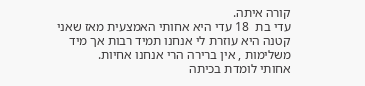קורה איתה.
עדי בת  18 עדי היא אחותי האמצעית מאז שאני קטנה היא עוזרת לי אנחנו תמיד רבות אך מיד משלימות , אין ברירה הרי אנחנו אחיות.
אחותי לומדת בכיתה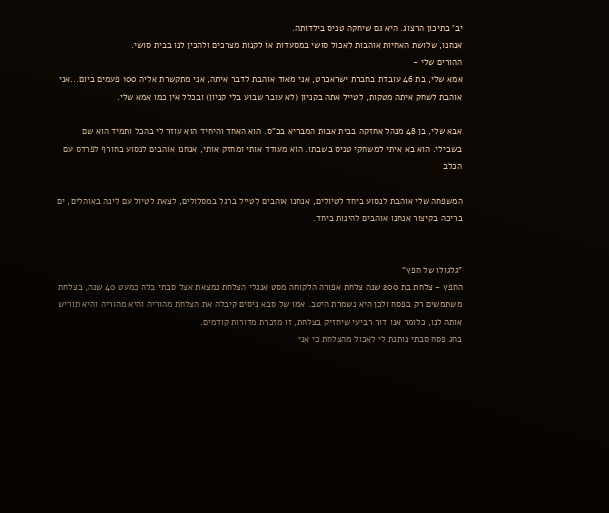יב' בתיכון הרצוג. היא גם שיחקה טניס בילדותה.
אנחנו, שלושת האחיות אוהבות לאכול סושי במסעדות או לקנות מצרכים ולהכין לנו בבית סושי.
ההורים שלי -
אמא שלי, בת 46 עובדת בחברת ישראכרט, אני מאוד אוהבת לדבר איתה, אני מתקשרת אליה 100 פעמים ביום...אני אוהבת לשחק איתה מטקות, לטייל אתה בקניון (לא עובר שבוע בלי קניון) ובכלל אין כמו אמא שלי.

אבא שלי, בן 48 מנהל אחזקה בבית אבות המבריא בכ"ס. הוא האחד והיחיד הוא עוזר לי בהכל ותמיד הוא שם בשבילי. הוא בא איתי למשחקי טניס בשבתו. הוא מעודד אותי ומחזק אותי, אנחנו אוהבים לנסוע בחורף לפרדס עם הכלב

המשפחה שלי אוהבת לנסוע ביחד לטיולים, אנחנו אוהבים לטייל ברגל במסלולים, לצאת לטיול עם לינה באוהלים, ים בריכה בקיצור אנחנו אוהבים להינות ביחד.


"גלגולו של חפץ"
החפץ - צלחת בת 200 שנה צלחת אפורה הלקוחה מסט אנגלי הצלחת נמצאת אצל סבתי בלה כמעט 40 שנה, בצלחת משתמשים רק בפסח ולכן היא נשמרת היטב. אמו של סבא ניסים קיבלה את הצלחת מהוריה והיא מהוריה והיא תוריש אותה לנו, כלומר אנו דור רביעי שיחזיק בצלחת, זו מזכרת מדורות קודמים.
בחג פסח סבתי נותנת לי לאכול מהצלחת כי אני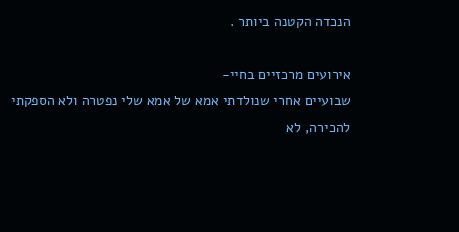הנכדה הקטנה ביותר .

אירועים מרכזיים בחיי-
שבועיים אחרי שנולדתי אמא של אמא שלי נפטרה ולא הספקתי להכירה, לא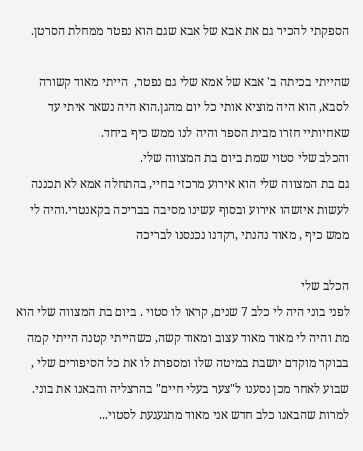הספקתי להכיר גם את אבא של אבא שגם הוא נפטר ממחלת הסרטן.

שהייתי בכיתה ב' אבא של אמא שלי גם נפטר,  הייתי מאוד קשורה לסבא, הוא היה מוציא אותי כל יום מהגן.הוא היה נשאר איתי עד שאחיותיי חזרו מבית הספר והיה לנו ממש כיף ביחד.
והכלב שלי סטוי שמת ביום בת המצווה שלי.
גם בת המצווה שלי הוא אירוע מרכזי בחיי, בהתחלה אמא לא תכננה לעשות איזשהו אירוע ובסוף עשינו מסיבה בבריכה בקאנטרי.והיה לי ממש כיף , מאוד נהנתי ,רקדנו נכנסנו לבריכה

הכלב שלי
לפני בוני היה לי כלב 7 שנים, קראו לו סטוי . ביום בת המצווה שלי הוא מת והיה לי מאוד מאוד עצוב ומאוד קשה, כשהייתי קטנה הייתי קמה בבוקר מוקדם יושבת במיטה שלו ומספרת לו את כל הסיפורים שלי , שבוע לאחר מכן נסענו ל"צער בעלי חיים" בהרצליה והבאנו את בוני. למרות שהבאנו כלב חדש אני מאוד מתגעגעת לסטוי...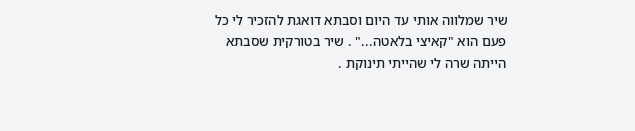שיר שמלווה אותי עד היום וסבתא דואגת להזכיר לי כל פעם הוא "קאיצי בלאטה..." . שיר בטורקית שסבתא הייתה שרה לי שהייתי תינוקת .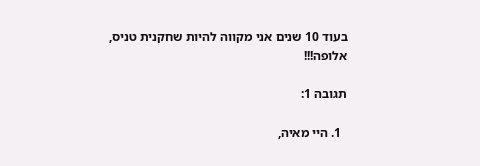בעוד 10 שנים אני מקווה להיות שחקנית טניס, אלופה!!!

תגובה 1:

  1. היי מאיה,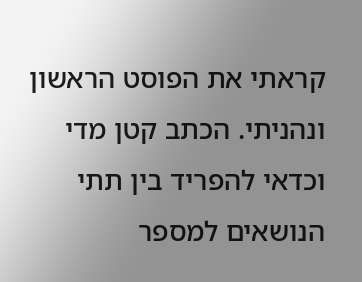קראתי את הפוסט הראשון ונהניתי. הכתב קטן מדי וכדאי להפריד בין תתי הנושאים למספר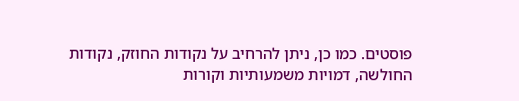פוסטים. כמו כן, ניתן להרחיב על נקודות החוזק, נקודות החולשה, דמויות משמעותיות וקורות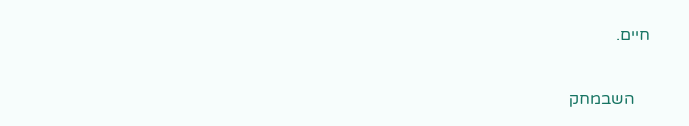חיים.

    השבמחק